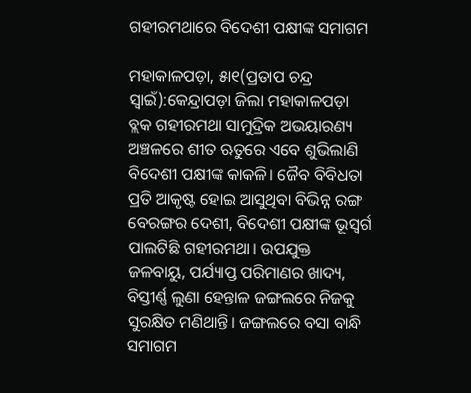ଗହୀରମଥାରେ ବିଦେଶୀ ପକ୍ଷୀଙ୍କ ସମାଗମ

ମହାକାଳପଡ଼ା, ୫ା୧(ପ୍ରତାପ ଚନ୍ଦ୍ର ସ୍ବାଇଁ):କେନ୍ଦ୍ରାପଡ଼ା ଜିଲା ମହାକାଳପଡ଼ା ବ୍ଲକ ଗହୀରମଥା ସାମୁଦ୍ରିକ ଅଭୟାରଣ୍ୟ ଅଞ୍ଚଳରେ ଶୀତ ଋତୁରେ ଏବେ ଶୁଭିଲାଣି ବିଦେଶୀ ପକ୍ଷୀଙ୍କ କାକଳି। ଜୈବ ବିବିଧତା ପ୍ରତି ଆକୃଷ୍ଟ ହୋଇ ଆସୁଥିବା ବିଭିନ୍ନ ରଙ୍ଗ ବେରଙ୍ଗର ଦେଶୀ, ବିଦେଶୀ ପକ୍ଷୀଙ୍କ ଭୂସ୍ବର୍ଗ ପାଲଟିଛି ଗହୀରମଥା। ଉପଯୁକ୍ତ ଜଳବାୟୁ, ପର୍ଯ୍ୟାପ୍ତ ପରିମାଣର ଖାଦ୍ୟ, ବିସ୍ତୀର୍ଣ୍ଣ ଲୁଣା ହେନ୍ତାଳ ଜଙ୍ଗଲରେ ନିଜକୁ ସୁରକ୍ଷିତ ମଣିଥାନ୍ତି। ଜଙ୍ଗଲରେ ବସା ବାନ୍ଧି ସମାଗମ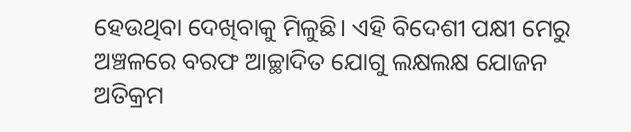ହେଉଥିବା ଦେଖିବାକୁ ମିଳୁଛି। ଏହି ବିଦେଶୀ ପକ୍ଷୀ ମେରୁ ଅଞ୍ଚଳରେ ବରଫ ଆଚ୍ଛାଦିତ ଯୋଗୁ ଲକ୍ଷଲକ୍ଷ ଯୋଜନ ଅତିକ୍ରମ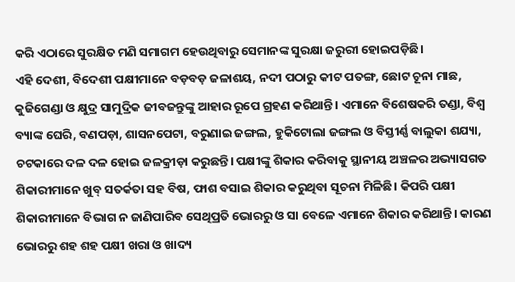କରି ଏଠାରେ ସୁରକ୍ଷିତ ମଣି ସମାଗମ ହେଉଥିବାରୁ ସେମାନଙ୍କ ସୁରକ୍ଷା ଜରୁରୀ ହୋଇପଡ଼ିଛି।
ଏହି ଦେଶୀ, ବିଦେଶୀ ପକ୍ଷୀମାନେ ବଡ଼ବଡ଼ ଜଳାଶୟ, ନଦୀ ପଠାରୁ କୀଟ ପତଙ୍ଗ, ଛୋଟ ଚୂନା ମାଛ, କୁଜିଗେଣ୍ଡା ଓ କ୍ଷୁଦ୍ର ସାମୁଦ୍ରିକ ଜୀବଜନ୍ତୁଙ୍କୁ ଆହାର ରୂପେ ଗ୍ରହଣ କରିଥାନ୍ତି। ଏମାନେ ବିଶେଷକରି ତଣ୍ଡା, ବିଶ୍ୱ ବ୍ୟାଙ୍କ ଘେରି, ବଣପଡ଼ା, ଶାସନପେଟା, ବରୁଣାଇ ଜଙ୍ଗଲ, ହୁକିଟୋଲା ଜଙ୍ଗଲ ଓ ବିସ୍ତୀର୍ଣ୍ଣ ବାଲୁକା ଶଯ୍ୟା, ଚଟକାରେ ଦଳ ଦଳ ହୋଇ ଜଳକ୍ରୀଡ଼ା କରୁଛନ୍ତି। ପକ୍ଷୀଙ୍କୁ ଶିକାର କରିବାକୁ ସ୍ଥାନୀୟ ଅଞ୍ଚଳର ଅଭ୍ୟାସଗତ ଶିକାରୀମାନେ ଖୁବ୍‌ ସତର୍କତା ସହ ବିଷ, ଫାଶ ବସାଇ ଶିକାର କରୁଥିବା ସୂଚନା ମିଳିଛି। କିପରି ପକ୍ଷୀ ଶିକାରୀମାନେ ବିଭାଗ ନ ଜାଣିପାରିବ ସେଥିପ୍ରତି ଭୋରରୁ ଓ ସା ବେଳେ ଏମାନେ ଶିକାର କରିଥାନ୍ତି। କାରଣ ଭୋରରୁ ଶହ ଶହ ପକ୍ଷୀ ଖରା ଓ ଖାଦ୍ୟ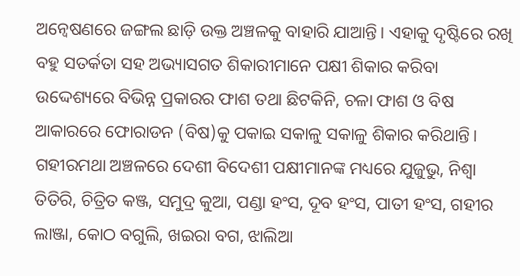ଅନ୍ବେଷଣରେ ଜଙ୍ଗଲ ଛାଡ଼ି ଉକ୍ତ ଅଞ୍ଚଳକୁ ବାହାରି ଯାଆନ୍ତି। ଏହାକୁ ଦୃଷ୍ଟିରେ ରଖି ବହୁ ସତର୍କତା ସହ ଅଭ୍ୟାସଗତ ଶିକାରୀମାନେ ପକ୍ଷୀ ଶିକାର କରିବା ଉଦ୍ଦେଶ୍ୟରେ ବିଭିନ୍ନ ପ୍ରକାରର ଫାଶ ତଥା ଛିଟକିନି, ଚଳା ଫାଶ ଓ ବିଷ ଆକାରରେ ଫୋରାଡନ (ବିଷ)କୁ ପକାଇ ସକାଳୁ ସକାଳୁ ଶିକାର କରିଥାନ୍ତି। ଗହୀରମଥା ଅଞ୍ଚଳରେ ଦେଶୀ ବିଦେଶୀ ପକ୍ଷୀମାନଙ୍କ ମଧ୍ୟରେ ଯୁଜୁଭୁ, ନିଶ୍ୱା ତିତିରି, ଚିତ୍ରିତ କଞ୍ଜ, ସମୁଦ୍ର କୁଆ, ପଣ୍ଡା ହଂସ, ଦୂବ ହଂସ, ପାତୀ ହଂସ, ଗହୀର ଲାଞ୍ଜା, କୋଠ ବଗୁଲି, ଖଇରା ବଗ, ଝାଲିଆ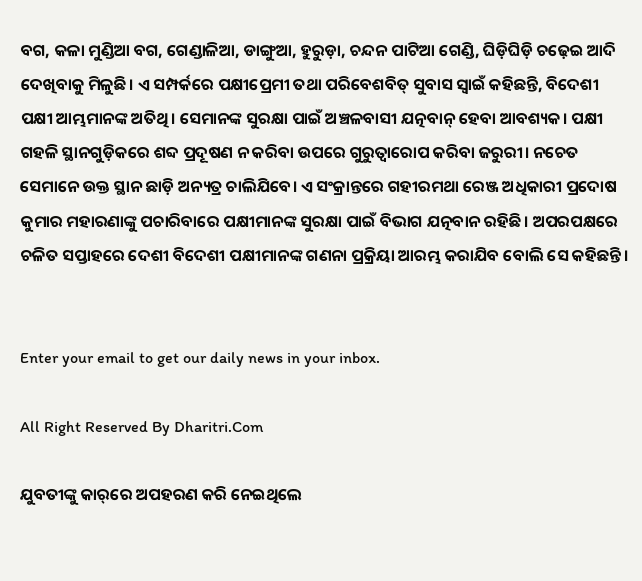ବଗ, କଳା ମୁଣ୍ଡିଆ ବଗ, ଗେଣ୍ଡାଳିଆ, ଡାଙ୍ଗୁଆ, ହୁରୁଡ଼ା, ଚନ୍ଦନ ପାଟିଆ ଗେଣ୍ଡି, ଘିଡ଼ିଘିଡ଼ି ଚଢ଼େଇ ଆଦି ଦେଖିବାକୁ ମିଳୁଛି। ଏ ସମ୍ପର୍କରେ ପକ୍ଷୀପ୍ରେମୀ ତଥା ପରିବେଶବିତ୍‌ ସୁବାସ ସ୍ବାଇଁ କହିଛନ୍ତି, ବିଦେଶୀ ପକ୍ଷୀ ଆମ୍ଭମାନଙ୍କ ଅତିଥି। ସେମାନଙ୍କ ସୁରକ୍ଷା ପାଇଁ ଅଞ୍ଚଳବାସୀ ଯତ୍ନବାନ୍‌ ହେବା ଆବଶ୍ୟକ। ପକ୍ଷୀ ଗହଳି ସ୍ଥାନଗୁଡ଼ିକରେ ଶବ୍ଦ ପ୍ରଦୂଷଣ ନ କରିବା ଉପରେ ଗୁରୁତ୍ୱାରୋପ କରିବା ଜରୁରୀ। ନଚେତ ସେମାନେ ଉକ୍ତ ସ୍ଥାନ ଛାଡ଼ି ଅନ୍ୟତ୍ର ଚାଲିଯିବେ। ଏ ସଂକ୍ରାନ୍ତରେ ଗହୀରମଥା ରେଞ୍ଜ ଅଧିକାରୀ ପ୍ରଦୋଷ କୁମାର ମହାରଣାଙ୍କୁ ପଚାରିବାରେ ପକ୍ଷୀମାନଙ୍କ ସୁରକ୍ଷା ପାଇଁ ବିଭାଗ ଯତ୍ନବାନ ରହିଛି। ଅପରପକ୍ଷରେ ଚଳିତ ସପ୍ତାହରେ ଦେଶୀ ବିଦେଶୀ ପକ୍ଷୀମାନଙ୍କ ଗଣନା ପ୍ରକ୍ରିୟା ଆରମ୍ଭ କରାଯିବ ବୋଲି ସେ କହିଛନ୍ତି।


Enter your email to get our daily news in your inbox.

All Right Reserved By Dharitri.Com

ଯୁବତୀଙ୍କୁ କାର୍‌ରେ ଅପହରଣ କରି ନେଇଥିଲେ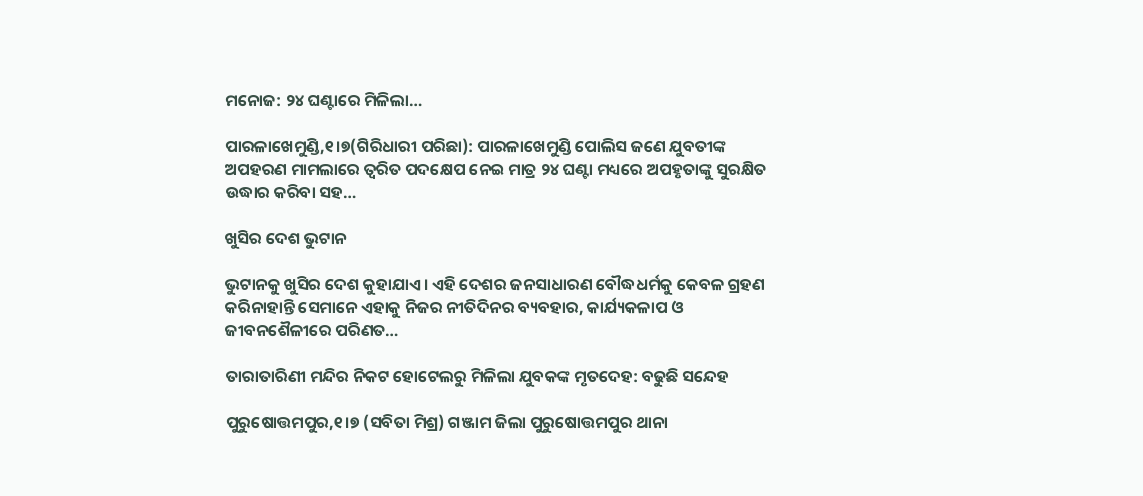ମନୋଜ: ୨୪ ଘଣ୍ଟାରେ ମିଳିଲା…

ପାରଳାଖେମୁଣ୍ଡି,୧।୭(ଗିରିଧାରୀ ପରିଛା): ପାରଳାଖେମୁଣ୍ଡି ପୋଲିସ ଜଣେ ଯୁବତୀଙ୍କ ଅପହରଣ ମାମଲାରେ ତ୍ୱରିତ ପଦକ୍ଷେପ ନେଇ ମାତ୍ର ୨୪ ଘଣ୍ଟା ମଧ୍ୟରେ ଅପହୃତାଙ୍କୁ ସୁରକ୍ଷିତ ଉଦ୍ଧାର କରିବା ସହ…

ଖୁସିର ଦେଶ ଭୁଟାନ

ଭୁଟାନକୁ ଖୁସିର ଦେଶ କୁହାଯାଏ। ଏହି ଦେଶର ଜନସାଧାରଣ ବୌଦ୍ଧଧର୍ମକୁ କେବଳ ଗ୍ରହଣ କରିନାହାନ୍ତି ସେମାନେ ଏହାକୁ ନିଜର ନୀତିଦିନର ବ୍ୟବହାର, କାର୍ଯ୍ୟକଳାପ ଓ ଜୀବନଶୈଳୀରେ ପରିଣତ…

ତାରାତାରିଣୀ ମନ୍ଦିର ନିକଟ ହୋଟେଲରୁ ମିଳିଲା ଯୁବକଙ୍କ ମୃତଦେହ: ବଢୁଛି ସନ୍ଦେହ

ପୁରୁଷୋତ୍ତମପୁର,୧।୭ (ସବିତା ମିଶ୍ର) ଗଞ୍ଜାମ ଜିଲା ପୁରୁଷୋତ୍ତମପୁର ଥାନା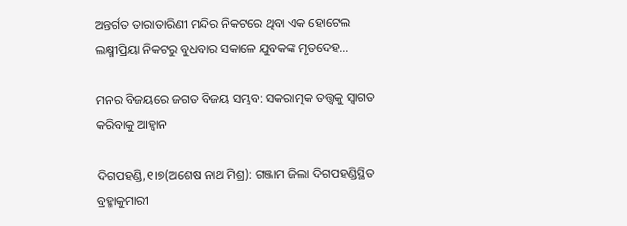ଅନ୍ତର୍ଗତ ତାରାତାରିଣୀ ମନ୍ଦିର ନିକଟରେ ଥିବା ଏକ ହୋଟେଲ ଲକ୍ଷ୍ମୀପ୍ରିୟା ନିକଟରୁ ବୁଧବାର ସକାଳେ ଯୁବକଙ୍କ ମୃତଦେହ…

ମନର ବିଜୟରେ ଜଗତ ବିଜୟ ସମ୍ଭବ: ସକରାତ୍ମକ ତତ୍ତ୍ୱକୁ ସ୍ବାଗତ କରିବାକୁ ଆହ୍ବାନ

ଦିଗପହଣ୍ଡି,୧।୭(ଅଶେଷ ନାଥ ମିଶ୍ର): ଗଞ୍ଜାମ ଜିଲା ଦିଗପହଣ୍ଡିସ୍ଥିତ ବ୍ରହ୍ମାକୁମାରୀ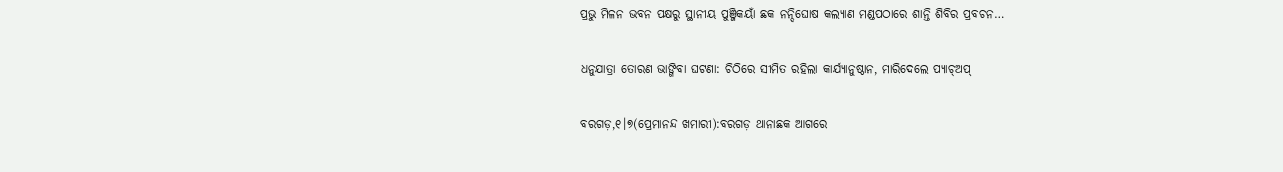ପ୍ରଭୁ ମିଳନ ଭବନ ପକ୍ଷରୁ ସ୍ଥାନୀୟ ପୁଞ୍ଜିକୟାଁ ଛକ ନନ୍ଦିଘୋଷ କଲ୍ୟାଣ ମଣ୍ଡପଠାରେ ଶାନ୍ତି ଶିବିର ପ୍ରବଚନ…

ଧନୁଯାତ୍ରା ତୋରଣ ଭାଙ୍ଗିବା ଘଟଣା: ଚିଠିରେ ସୀମିତ ରହିଲା କାର୍ଯ୍ୟାନୁଷ୍ଠାନ, ମାରିଦେଲେ ପ୍ୟାଚ୍‌ଅପ୍‌

ବରଗଡ଼,୧।୭(ପ୍ରେମାନନ୍ଦ ଖମାରୀ):ବରଗଡ଼ ଥାନାଛକ ଆଗରେ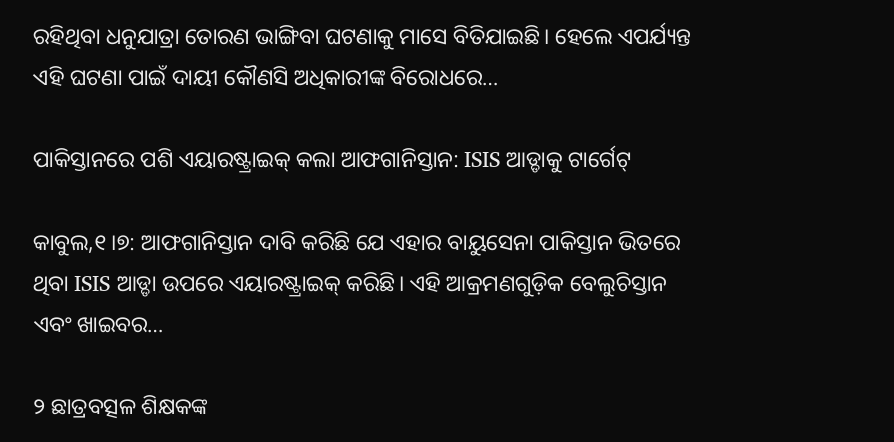ରହିଥିବା ଧନୁଯାତ୍ରା ତୋରଣ ଭାଙ୍ଗିବା ଘଟଣାକୁ ମାସେ ବିତିଯାଇଛି। ହେଲେ ଏପର୍ଯ୍ୟନ୍ତ ଏହି ଘଟଣା ପାଇଁ ଦାୟୀ କୌଣସି ଅଧିକାରୀଙ୍କ ବିରୋଧରେ…

ପାକିସ୍ତାନରେ ପଶି ଏୟାରଷ୍ଟ୍ରାଇକ୍‌ କଲା ଆଫଗାନିସ୍ତାନ: ISIS ଆଡ୍ଡାକୁ ଟାର୍ଗେଟ୍‌

କାବୁଲ,୧।୭: ଆଫଗାନିସ୍ତାନ ଦାବି କରିଛି ଯେ ଏହାର ବାୟୁସେନା ପାକିସ୍ତାନ ଭିତରେ ଥିବା ISIS ଆଡ୍ଡା ଉପରେ ଏୟାରଷ୍ଟ୍ରାଇକ୍‌ କରିଛି। ଏହି ଆକ୍ରମଣଗୁଡ଼ିକ ବେଲୁଚିସ୍ତାନ ଏବଂ ଖାଇବର…

୨ ଛାତ୍ରବତ୍ସଳ ଶିକ୍ଷକଙ୍କ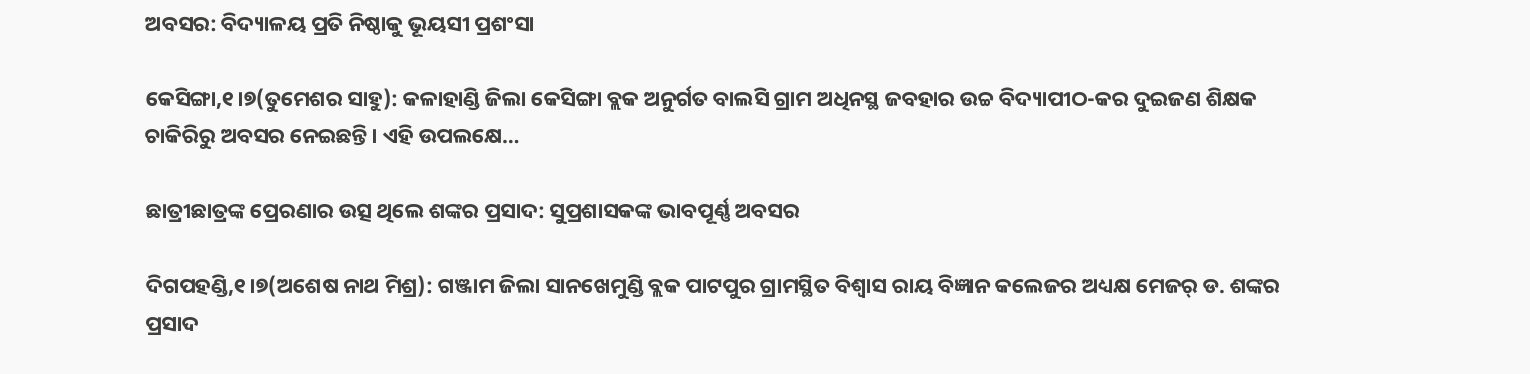ଅବସର: ବିଦ୍ୟାଳୟ ପ୍ରତି ନିଷ୍ଠାକୁ ଭୂୟସୀ ପ୍ରଶଂସା

କେସିଙ୍ଗା,୧।୭(ତୁମେଶର ସାହୁ): କଳାହାଣ୍ଡି ଜିଲା କେସିଙ୍ଗା ବ୍ଲକ ଅନୁର୍ଗତ ବାଲସି ଗ୍ରାମ ଅଧିନସ୍ଥ ଜବହାର ଉଚ୍ଚ ବିଦ୍ୟାପୀଠ-କର ଦୁଇଜଣ ଶିକ୍ଷକ ଚାକିରିରୁ ଅବସର ନେଇଛନ୍ତି। ଏହି ଉପଲକ୍ଷେ…

ଛାତ୍ରୀଛାତ୍ରଙ୍କ ପ୍ରେରଣାର ଉତ୍ସ ଥିଲେ ଶଙ୍କର ପ୍ରସାଦ: ସୁପ୍ରଶାସକଙ୍କ ଭାବପୂର୍ଣ୍ଣ ଅବସର

ଦିଗପହଣ୍ଡି,୧।୭(ଅଶେଷ ନାଥ ମିଶ୍ର): ଗଞ୍ଜାମ ଜିଲା ସାନଖେମୁଣ୍ଡି ବ୍ଲକ ପାଟପୁର ଗ୍ରାମସ୍ଥିତ ବିଶ୍ୱାସ ରାୟ ବିଜ୍ଞାନ କଲେଜର ଅଧ୍ୟକ୍ଷ ମେଜର୍‌ ଡ. ଶଙ୍କର ପ୍ରସାଦ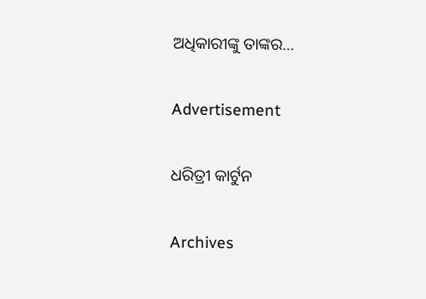ଅଧିକାରୀଙ୍କୁ ତାଙ୍କର…

Advertisement

ଧରିତ୍ରୀ କାର୍ଟୁନ

Archives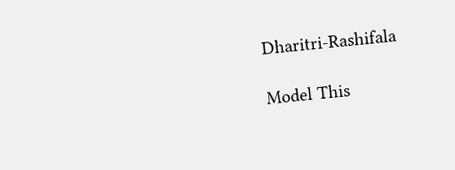Dharitri-Rashifala

Model This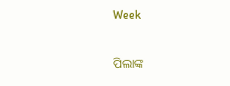Week

ପିଲାଙ୍କ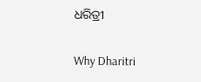ଧରିତ୍ରୀ

Why Dharitri